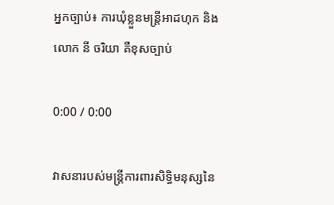អ្នកច្បាប់៖ ការឃុំខ្លួនមន្ត្រីអាដហុក និងលោក នី ចរិយា គឺខុសច្បាប់

0:00 / 0:00

វាសនារបស់មន្ត្រីការពារសិទ្ធិមនុស្សនៃ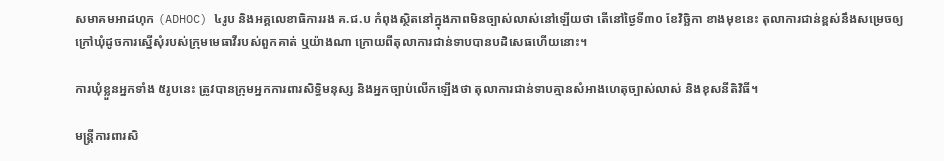សមាគមអាដហុក (ADHOC) ៤រូប និងអគ្គលេខាធិការរង គ.ជ.ប កំពុងស្ថិតនៅក្នុងភាពមិនច្បាស់លាស់នៅឡើយថា តើនៅថ្ងៃទី៣០ ខែវិច្ឆិកា ខាងមុខនេះ តុលាការជាន់ខ្ពស់នឹងសម្រេចឲ្យក្រៅឃុំដូចការស្នើសុំរបស់ក្រុមមេធាវីរបស់ពួកគាត់ ឬយ៉ាងណា ក្រោយពីតុលាការជាន់ទាបបានបដិសេធហើយនោះ។

ការឃុំខ្លួនអ្នកទាំង ៥រូបនេះ ត្រូវបានក្រុមអ្នកការពារសិទ្ធិមនុស្ស និងអ្នកច្បាប់លើកឡើងថា តុលាការជាន់ទាបគ្មានសំអាងហេតុច្បាស់លាស់ និងខុសនីតិវិធី។

មន្ត្រីការពារសិ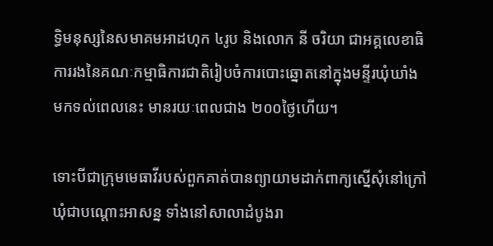ទ្ធិមនុស្សនៃសមាគមអាដហុក ៤រូប និងលោក នី ចរិយា ជាអគ្គលេខាធិការរងនៃគណៈកម្មាធិការជាតិរៀបចំការបោះឆ្នោតនៅក្នុងមន្ទីរឃុំឃាំងមកទល់ពេលនេះ មានរយៈពេលជាង ២០០ថ្ងៃហើយ។

ទោះបីជាក្រុមមេធាវីរបស់ពួកគាត់បានព្យាយាមដាក់ពាក្យស្នើសុំនៅក្រៅឃុំជាបណ្ដោះអាសន្ន ទាំងនៅសាលាដំបូងរា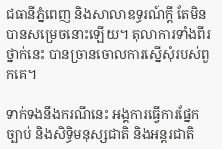ជធានីភ្នំពេញ និងសាលាឧទ្ធរណ៍ក្ដី តែមិនបានសម្រេចនោះឡើយ។ តុលាការទាំងពីរថ្នាក់នេះ បានច្រានចោលការស្នើសុំរបស់ពួកគេ។

ទាក់ទងនឹងករណីនេះ អង្គការធ្វើការផ្នែកច្បាប់ និងសិទ្ធិមនុស្សជាតិ និងអន្តរជាតិ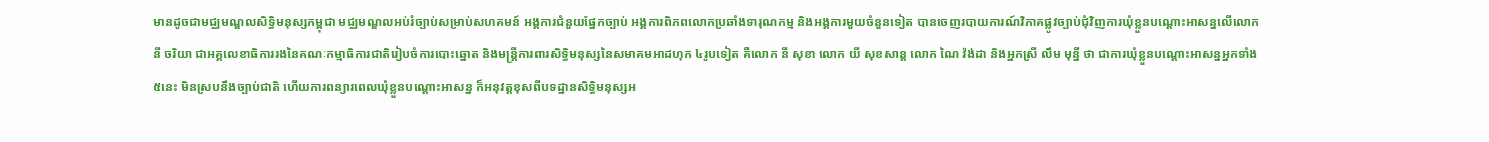មានដូចជាមជ្ឈមណ្ឌលសិទ្ធិមនុស្សកម្ពុជា មជ្ឈមណ្ឌលអប់រំច្បាប់សម្រាប់សហគមន៍ អង្គការជំនួយផ្នែកច្បាប់ អង្គការពិភពលោកប្រឆាំងទារុណកម្ម និងអង្គការមួយចំនួនទៀត បានចេញរបាយការណ៍វិភាគផ្លូវច្បាប់ជុំវិញការឃុំខ្លួនបណ្ដោះអាសន្នលើលោក នី ចរិយា ជាអគ្គលេខាធិការរងនៃគណៈកម្មាធិការជាតិរៀបចំការបោះឆ្នោត និងមន្ត្រីការពារសិទ្ធិមនុស្សនៃសមាគមអាដហុក ៤រូបទៀត គឺលោក នី សុខា លោក យី សុខសាន្ត លោក ណៃ វ៉ង់ដា និងអ្នកស្រី លឹម មុន្នី ថា ជាការឃុំខ្លួនបណ្ដោះអាសន្នអ្នកទាំង ៥នេះ មិនស្របនឹងច្បាប់ជាតិ ហើយការពន្យារពេលឃុំខ្លួនបណ្ដោះអាសន្ន ក៏អនុវត្តខុសពីបទដ្ឋានសិទ្ធិមនុស្សអ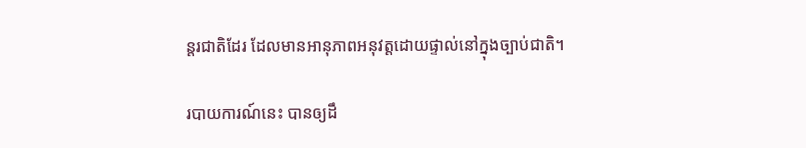ន្តរជាតិដែរ ដែលមានអានុភាពអនុវត្តដោយផ្ទាល់នៅក្នុងច្បាប់ជាតិ។

របាយការណ៍នេះ បានឲ្យដឹ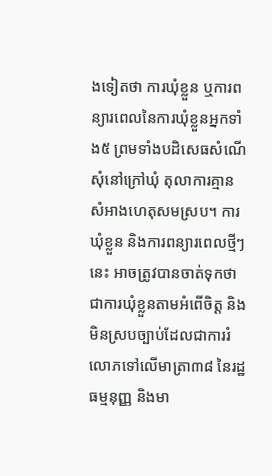ងទៀតថា ការឃុំខ្លួន ឬការពន្យារពេលនៃការឃុំខ្លួនអ្នកទាំង៥ ព្រមទាំងបដិសេធសំណើសុំនៅក្រៅឃុំ តុលាការគ្មានសំអាងហេតុសមស្រប។ ការឃុំខ្លួន និងការពន្យារពេលថ្មីៗនេះ អាចត្រូវបានចាត់ទុកថា ជាការឃុំខ្លួនតាមអំពើចិត្ត និងមិនស្របច្បាប់ដែលជាការរំលោភទៅលើមាត្រា៣៨ នៃរដ្ឋធម្មនុញ្ញ និងមា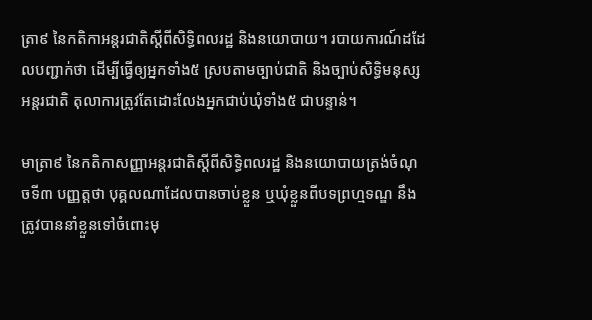ត្រា៩ នៃកតិកាអន្តរជាតិស្ដីពីសិទ្ធិពលរដ្ឋ និងនយោបាយ។ របាយការណ៍ដដែលបញ្ជាក់ថា ដើម្បីធ្វើឲ្យអ្នកទាំង៥ ស្របតាមច្បាប់ជាតិ និងច្បាប់សិទ្ធិមនុស្សអន្តរជាតិ តុលាការត្រូវតែដោះលែងអ្នកជាប់ឃុំទាំង៥ ជាបន្ទាន់។

មាត្រា៩ នៃកតិកាសញ្ញាអន្តរជាតិស្ដីពីសិទ្ធិពលរដ្ឋ និងនយោបាយត្រង់ចំណុចទី៣ បញ្ញត្តថា បុគ្គលណាដែលបានចាប់ខ្លួន ឬឃុំខ្លួនពីបទព្រហ្មទណ្ឌ នឹងត្រូវបាននាំខ្លួនទៅចំពោះមុ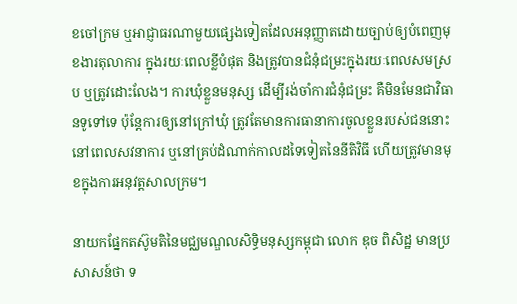ខចៅក្រម ឬអាជ្ញាធរណាមួយផ្សេងទៀតដែលអនុញ្ញាតដោយច្បាប់ឲ្យបំពេញមុខងារតុលាការ ក្នុងរយៈពេលខ្លីបំផុត និងត្រូវបានជំនុំជម្រះក្នុងរយៈពេលសមស្រប ឬត្រូវដោះលែង។ ការឃុំខ្លួនមនុស្ស ដើម្បីរង់ចាំការជំនុំជម្រះ គឺមិនមែនជាវិធានទូទៅទេ ប៉ុន្តែការឲ្យនៅក្រៅឃុំ ត្រូវតែមានការធានាការចូលខ្លួនរបស់ជននោះ នៅពេលសវនាការ ឬនៅគ្រប់ដំណាក់កាលដទៃទៀតនៃនីតិវិធី ហើយត្រូវមានមុខក្នុងការអនុវត្តសាលក្រម។

នាយកផ្នែកតស៊ូមតិនៃមជ្ឈមណ្ឌលសិទ្ធិមនុស្សកម្ពុជា លោក ឌុច ពិសិដ្ឋ មានប្រសាសន៍ថា ទ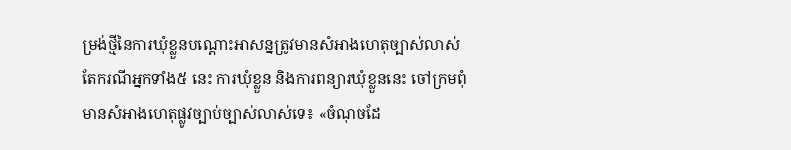ម្រង់ថ្មីនៃការឃុំខ្លួនបណ្ដោះអាសន្នត្រូវមានសំអាងហេតុច្បាស់លាស់ តែករណីអ្នកទាំង៥ នេះ ការឃុំខ្លួន និងការពន្យារឃុំខ្លួននេះ ចៅក្រមពុំមានសំអាងហេតុផ្លូវច្បាប់ច្បាស់លាស់ទេ៖ «ចំណុចដែ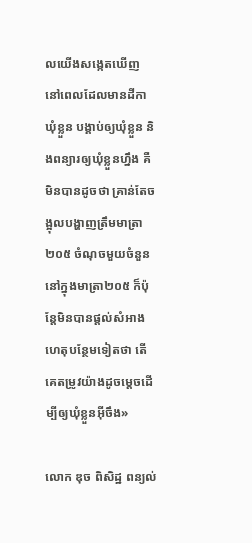លយើងសង្កេតឃើញ នៅពេលដែលមានដីកាឃុំខ្លួន បង្គាប់ឲ្យឃុំខ្លួន និងពន្យារឲ្យឃុំខ្លួនហ្នឹង គឺមិនបានដូចថា គ្រាន់តែចង្អុលបង្ហាញត្រឹមមាត្រា២០៥ ចំណុចមួយចំនួននៅក្នុងមាត្រា២០៥ ក៏ប៉ុន្តែមិនបានផ្ដល់សំអាងហេតុបន្ថែមទៀតថា តើគេតម្រូវយ៉ាងដូចម្ដេចដើម្បីឲ្យឃុំខ្លួនអ៊ីចឹង»

លោក ឌុច ពិសិដ្ឋ ពន្យល់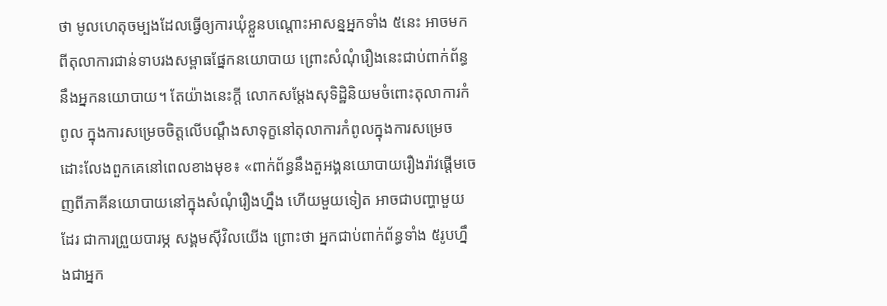ថា មូលហេតុចម្បងដែលធ្វើឲ្យការឃុំខ្លួនបណ្ដោះអាសន្នអ្នកទាំង ៥នេះ អាចមកពីតុលាការជាន់ទាបរងសម្ពាធផ្នែកនយោបាយ ព្រោះសំណុំរឿងនេះជាប់ពាក់ព័ន្ធនឹងអ្នកនយោបាយ។ តែយ៉ាងនេះក្ដី លោកសម្ដែងសុទិដ្ឋិនិយមចំពោះតុលាការកំពូល ក្នុងការសម្រេចចិត្តលើបណ្ដឹងសាទុក្ខនៅតុលាការកំពូលក្នុងការសម្រេចដោះលែងពួកគេនៅពេលខាងមុខ៖ «ពាក់ព័ន្ធនឹងតួអង្គនយោបាយរឿងរ៉ាវផ្ដើមចេញពីភាគីនយោបាយនៅក្នុងសំណុំរឿងហ្នឹង ហើយមួយទៀត អាចជាបញ្ហាមួយដែរ ជាការព្រួយបារម្ភ សង្គមស៊ីវិលយើង ព្រោះថា អ្នកជាប់ពាក់ព័ន្ធទាំង ៥រូបហ្នឹងជាអ្នក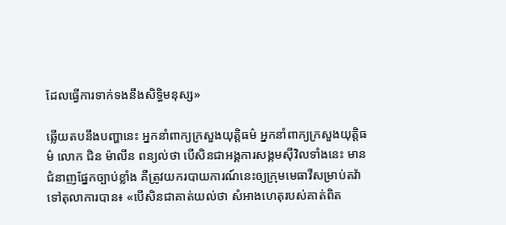ដែលធ្វើការទាក់ទងនឹងសិទ្ធិមនុស្ស»

ឆ្លើយតបនឹងបញ្ហានេះ អ្នកនាំពាក្យក្រសួងយុត្តិធម៌ អ្នកនាំពាក្យក្រសួងយុត្តិធម៌ លោក ជិន ម៉ាលីន ពន្យល់ថា បើសិនជាអង្គការសង្គមស៊ីវិលទាំងនេះ មានជំនាញផ្នែកច្បាប់ខ្លាំង គឺត្រូវយករបាយការណ៍នេះឲ្យក្រុមមេធាវីសម្រាប់តវ៉ាទៅតុលាការបាន៖ «បើសិនជាគាត់យល់ថា សំអាងហេតុរបស់គាត់ពិត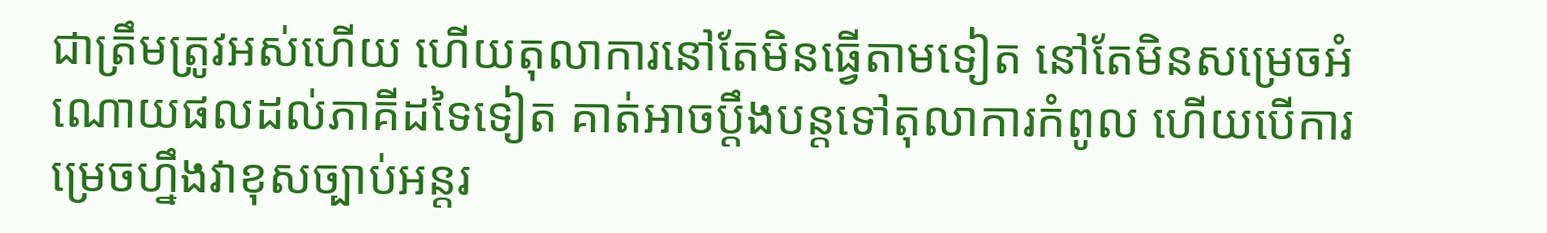ជាត្រឹមត្រូវអស់ហើយ ហើយតុលាការនៅតែមិនធ្វើតាមទៀត នៅតែមិនសម្រេចអំណោយផលដល់ភាគីដទៃទៀត គាត់អាចប្ដឹងបន្តទៅតុលាការកំពូល ហើយបើការម្រេចហ្នឹងវាខុសច្បាប់អន្តរ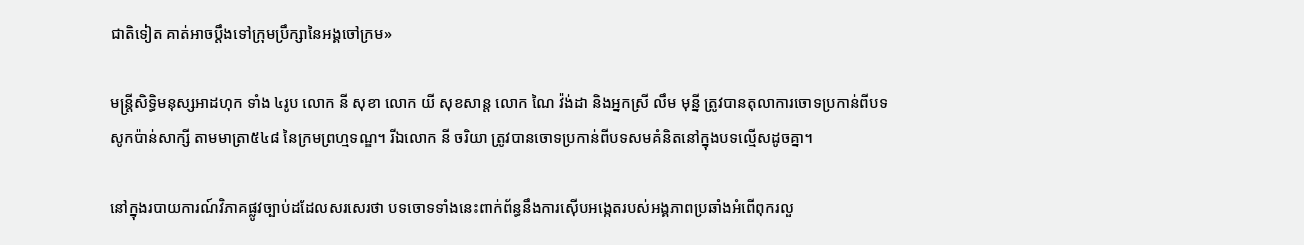ជាតិទៀត គាត់អាចប្ដឹងទៅក្រុមប្រឹក្សានៃអង្គចៅក្រម»

មន្ត្រីសិទ្ធិមនុស្សអាដហុក ទាំង ៤រូប លោក នី សុខា លោក យី សុខសាន្ត លោក ណៃ វ៉ង់ដា និងអ្នកស្រី លឹម មុន្នី ត្រូវបានតុលាការចោទប្រកាន់ពីបទសូកប៉ាន់សាក្សី តាមមាត្រា៥៤៨ នៃក្រមព្រហ្មទណ្ឌ។ រីឯលោក នី ចរិយា ត្រូវបានចោទប្រកាន់ពីបទសមគំនិតនៅក្នុងបទល្មើសដូចគ្នា។

នៅក្នុងរបាយការណ៍វិភាគផ្លូវច្បាប់ដដែលសរសេរថា បទចោទទាំងនេះពាក់ព័ន្ធនឹងការស៊ើបអង្កេតរបស់អង្គភាពប្រឆាំងអំពើពុករលួ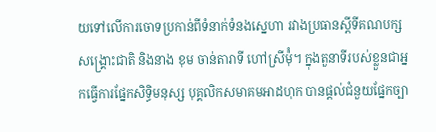យទៅលើការចោទប្រកាន់ពីទំនាក់ទំនងស្នេហា រវាងប្រធានស្ដីទីគណបក្សសង្គ្រោះជាតិ និងនាង ខុម ចាន់តារាទី ហៅស្រីម៉ុំ។ ក្នុងតួនាទីរបស់ខ្លួនជាអ្នកធ្វើការផ្នែកសិទ្ធិមនុស្ស បុគ្គលិកសមាគមអាដហុក បានផ្ដល់ជំនួយផ្នែកច្បា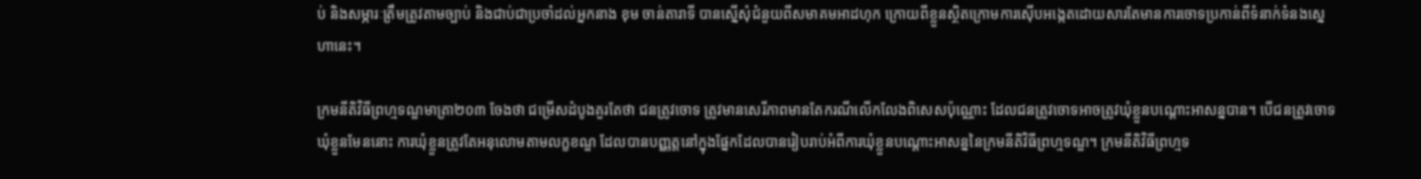ប់ និងសម្ភារៈត្រឹមត្រូវតាមច្បាប់ និងជាប់ជាប្រចាំដល់អ្នកនាង ខុម ចាន់តារាទី បានស្នើសុំជំនួយពីសមាគមអាដហុក ក្រោយពីខ្លួនស្ថិតក្រោមការស៊ើបអង្កេតដោយសារតែមានការចោទប្រកាន់ពីទំនាក់ទំនងស្នេហានេះ។

ក្រមនីតិវិធីព្រហ្មទណ្ឌមាត្រា២០៣ ចែងថា ជម្រើសដំបូងគួរតែថា ជនត្រូវចោទ ត្រូវមានសេរីភាពមានតែករណីលើកលែងពិសេសប៉ុណ្ណោះ ដែលជនត្រូវចោទអាចត្រូវឃុំខ្លួនបណ្ដោះអាសន្នបាន។ បើជនត្រូវចោទឃុំខ្លួនមែននោះ ការឃុំខ្លួនត្រូវតែអនុលោមតាមលក្ខខណ្ឌ ដែលបានបញ្ញត្តនៅក្នុងផ្នែកដែលបានរៀបរាប់អំពីការឃុំខ្លួនបណ្ដោះអាសន្ននៃក្រមនីតិវិធីព្រហ្មទណ្ឌ។ ក្រមនីតិវិធីព្រហ្មទ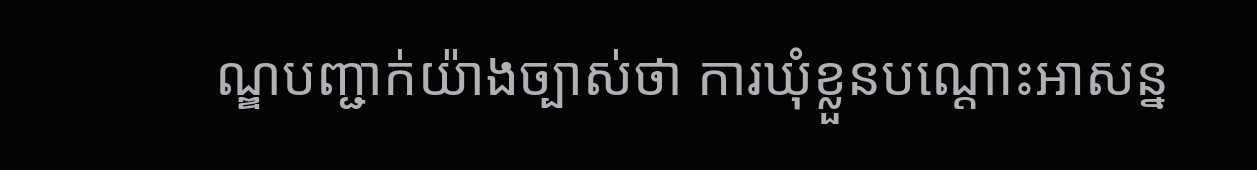ណ្ឌបញ្ជាក់យ៉ាងច្បាស់ថា ការឃុំខ្លួនបណ្ដោះអាសន្ន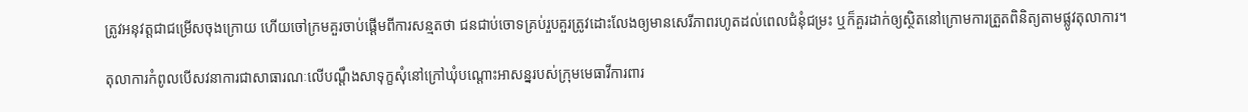ត្រូវអនុវត្តជាជម្រើសចុងក្រោយ ហើយចៅក្រមគួរចាប់ផ្ដើមពីការសន្មតថា ជនជាប់ចោទគ្រប់រួបគួរត្រូវដោះលែងឲ្យមានសេរីភាពរហូតដល់ពេលជំនុំជម្រះ ឬក៏គួរដាក់ឲ្យស្ថិតនៅក្រោមការត្រួតពិនិត្យតាមផ្លូវតុលាការ។

តុលាការកំពូលបើសវនាការជាសាធារណៈលើបណ្ដឹងសាទុក្ខសុំនៅក្រៅឃុំបណ្ដោះអាសន្នរបស់ក្រុមមេធាវីការពារ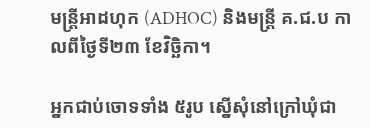មន្ត្រីអាដហុក (ADHOC) និងមន្ត្រី គ.ជ.ប កាលពីថ្ងៃទី២៣ ខែវិច្ឆិកា។

អ្នកជាប់ចោទទាំង ៥រូប ស្នើសុំនៅក្រៅឃុំជា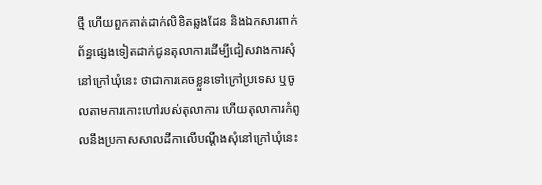ថ្មី ហើយពួកគាត់ដាក់លិខិតឆ្លងដែន និងឯកសារពាក់ព័ន្ធផ្សេងទៀតដាក់ជូនតុលាការដើម្បីជៀសវាងការសុំនៅក្រៅឃុំនេះ ថាជាការគេចខ្លួនទៅក្រៅប្រទេស ឬចូលតាមការកោះហៅរបស់តុលាការ ហើយតុលាការកំពូលនឹងប្រកាសសាលដីកាលើបណ្ដឹងសុំនៅក្រៅឃុំនេះ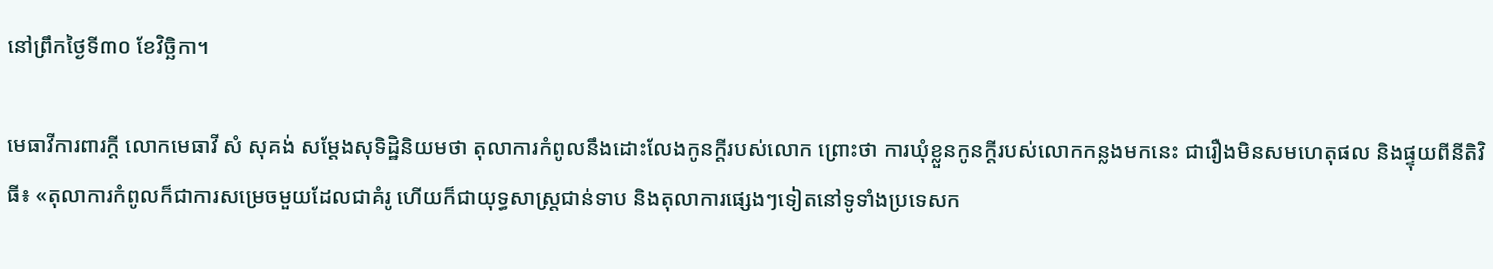នៅព្រឹកថ្ងៃទី៣០ ខែវិច្ឆិកា។

មេធាវីការពារក្ដី លោកមេធាវី សំ សុគង់ សម្ដែងសុទិដ្ឋិនិយមថា តុលាការកំពូលនឹងដោះលែងកូនក្ដីរបស់លោក ព្រោះថា ការឃុំខ្លួនកូនក្ដីរបស់លោកកន្លងមកនេះ ជារឿងមិនសមហេតុផល និងផ្ទុយពីនីតិវិធី៖ «តុលាការកំពូលក៏ជាការសម្រេចមួយដែលជាគំរូ ហើយក៏ជាយុទ្ធសាស្ត្រជាន់ទាប និងតុលាការផ្សេងៗទៀតនៅទូទាំងប្រទេសក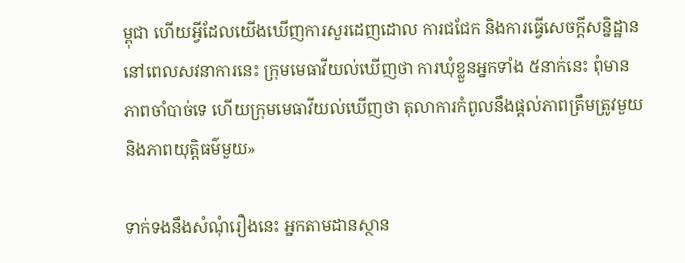ម្ពុជា ហើយអ្វីដែលយើងឃើញការសួរដេញដោល ការជជែក និងការធ្វើសេចក្ដីសន្និដ្ឋាននៅពេលសវនាការនេះ ក្រុមមេធាវីយល់ឃើញថា ការឃុំខ្លួនអ្នកទាំង ៥នាក់នេះ ពុំមានភាពចាំបាច់ទេ ហើយក្រុមមេធាវីយល់ឃើញថា តុលាការកំពូលនឹងផ្ដល់ភាពត្រឹមត្រូវមួយ និងភាពយុត្តិធម៌មួយ»

ទាក់ទងនឹងសំណុំរឿងនេះ អ្នកតាមដានស្ថាន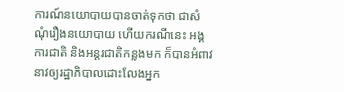ការណ៍នយោបាយបានចាត់ទុកថា ជាសំណុំរឿងនយោបាយ ហើយករណីនេះ អង្គការជាតិ និងអន្តរជាតិកន្លងមក ក៏បានអំពាវនាវឲ្យរដ្ឋាភិបាលដោះលែងអ្នក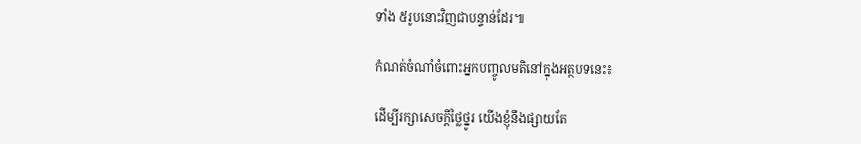ទាំង ៥រូបនោះវិញជាបន្ទាន់ដែរ៕

កំណត់ចំណាំចំពោះអ្នកបញ្ចូលមតិនៅក្នុងអត្ថបទនេះ៖

ដើម្បីរក្សាសេចក្ដីថ្លៃថ្នូរ យើងខ្ញុំនឹងផ្សាយតែ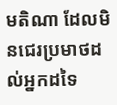មតិណា ដែលមិនជេរប្រមាថដល់អ្នកដទៃ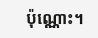ប៉ុណ្ណោះ។